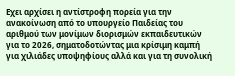Εχει αρχίσει η αντίστροφη πορεία για την ανακοίνωση από το υπουργείο Παιδείας του αριθμού των μονίμων διορισμών εκπαιδευτικών για το 2026, σηματοδοτώντας μια κρίσιμη καμπή για χιλιάδες υποψηφίους αλλά και για τη συνολική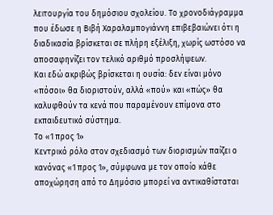λειτουργία του δημόσιου σχολείου. Το χρονοδιάγραμμα που έδωσε η Βιβή Χαραλαμπογιάννη επιβεβαιώνει ότι η διαδικασία βρίσκεται σε πλήρη εξέλιξη, χωρίς ωστόσο να αποσαφηνίζει τον τελικό αριθμό προσλήψεων.
Και εδώ ακριβώς βρίσκεται η ουσία: δεν είναι μόνο «πόσοι» θα διοριστούν, αλλά «πού» και «πώς» θα καλυφθούν τα κενά που παραμένουν επίμονα στο εκπαιδευτικό σύστημα.
Το «1 προς 1»
Κεντρικό ρόλο στον σχεδιασμό των διορισμών παίζει ο κανόνας «1 προς 1», σύμφωνα με τον οποίο κάθε αποχώρηση από το Δημόσιο μπορεί να αντικαθίσταται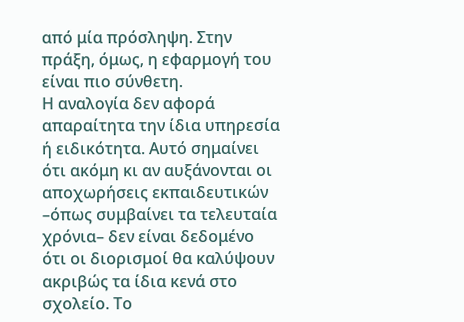από μία πρόσληψη. Στην πράξη, όμως, η εφαρμογή του είναι πιο σύνθετη.
Η αναλογία δεν αφορά απαραίτητα την ίδια υπηρεσία ή ειδικότητα. Αυτό σημαίνει ότι ακόμη κι αν αυξάνονται οι αποχωρήσεις εκπαιδευτικών –όπως συμβαίνει τα τελευταία χρόνια– δεν είναι δεδομένο ότι οι διορισμοί θα καλύψουν ακριβώς τα ίδια κενά στο σχολείο. Το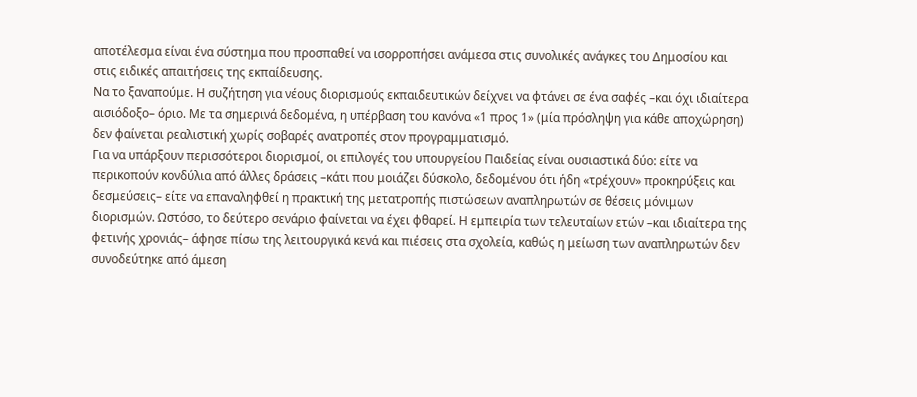αποτέλεσμα είναι ένα σύστημα που προσπαθεί να ισορροπήσει ανάμεσα στις συνολικές ανάγκες του Δημοσίου και στις ειδικές απαιτήσεις της εκπαίδευσης.
Να το ξαναπούμε. Η συζήτηση για νέους διορισμούς εκπαιδευτικών δείχνει να φτάνει σε ένα σαφές –και όχι ιδιαίτερα αισιόδοξο– όριο. Με τα σημερινά δεδομένα, η υπέρβαση του κανόνα «1 προς 1» (μία πρόσληψη για κάθε αποχώρηση) δεν φαίνεται ρεαλιστική χωρίς σοβαρές ανατροπές στον προγραμματισμό.
Για να υπάρξουν περισσότεροι διορισμοί, οι επιλογές του υπουργείου Παιδείας είναι ουσιαστικά δύο: είτε να περικοπούν κονδύλια από άλλες δράσεις –κάτι που μοιάζει δύσκολο, δεδομένου ότι ήδη «τρέχουν» προκηρύξεις και δεσμεύσεις– είτε να επαναληφθεί η πρακτική της μετατροπής πιστώσεων αναπληρωτών σε θέσεις μόνιμων διορισμών. Ωστόσο, το δεύτερο σενάριο φαίνεται να έχει φθαρεί. Η εμπειρία των τελευταίων ετών –και ιδιαίτερα της φετινής χρονιάς– άφησε πίσω της λειτουργικά κενά και πιέσεις στα σχολεία, καθώς η μείωση των αναπληρωτών δεν συνοδεύτηκε από άμεση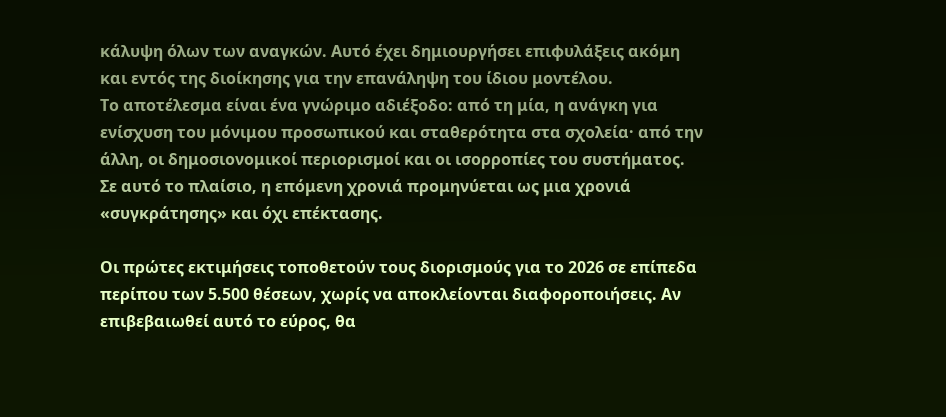κάλυψη όλων των αναγκών. Αυτό έχει δημιουργήσει επιφυλάξεις ακόμη και εντός της διοίκησης για την επανάληψη του ίδιου μοντέλου.
Το αποτέλεσμα είναι ένα γνώριμο αδιέξοδο: από τη μία, η ανάγκη για ενίσχυση του μόνιμου προσωπικού και σταθερότητα στα σχολεία· από την άλλη, οι δημοσιονομικοί περιορισμοί και οι ισορροπίες του συστήματος.
Σε αυτό το πλαίσιο, η επόμενη χρονιά προμηνύεται ως μια χρονιά «συγκράτησης» και όχι επέκτασης.

Οι πρώτες εκτιμήσεις τοποθετούν τους διορισμούς για το 2026 σε επίπεδα περίπου των 5.500 θέσεων, χωρίς να αποκλείονται διαφοροποιήσεις. Αν επιβεβαιωθεί αυτό το εύρος, θα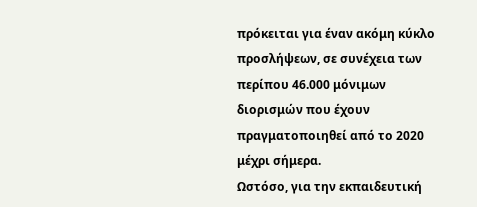πρόκειται για έναν ακόμη κύκλο προσλήψεων, σε συνέχεια των περίπου 46.000 μόνιμων διορισμών που έχουν πραγματοποιηθεί από το 2020 μέχρι σήμερα.
Ωστόσο, για την εκπαιδευτική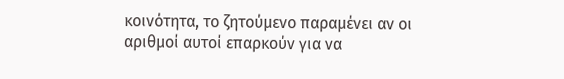κοινότητα, το ζητούμενο παραμένει αν οι αριθμοί αυτοί επαρκούν για να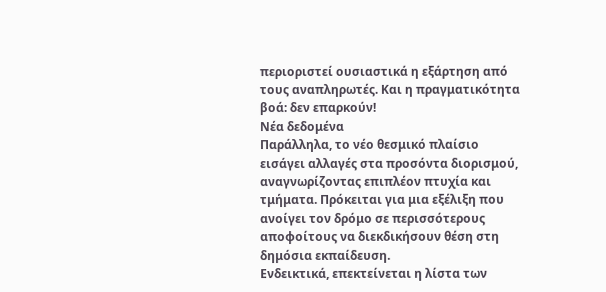περιοριστεί ουσιαστικά η εξάρτηση από τους αναπληρωτές. Και η πραγματικότητα βοά: δεν επαρκούν!
Νέα δεδομένα
Παράλληλα, το νέο θεσμικό πλαίσιο εισάγει αλλαγές στα προσόντα διορισμού, αναγνωρίζοντας επιπλέον πτυχία και τμήματα. Πρόκειται για μια εξέλιξη που ανοίγει τον δρόμο σε περισσότερους αποφοίτους να διεκδικήσουν θέση στη δημόσια εκπαίδευση.
Ενδεικτικά, επεκτείνεται η λίστα των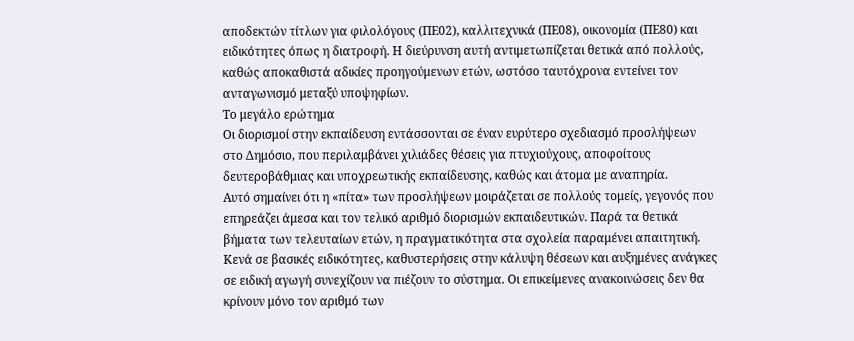αποδεκτών τίτλων για φιλολόγους (ΠΕ02), καλλιτεχνικά (ΠΕ08), οικονομία (ΠΕ80) και ειδικότητες όπως η διατροφή. Η διεύρυνση αυτή αντιμετωπίζεται θετικά από πολλούς, καθώς αποκαθιστά αδικίες προηγούμενων ετών, ωστόσο ταυτόχρονα εντείνει τον ανταγωνισμό μεταξύ υποψηφίων.
Το μεγάλο ερώτημα
Οι διορισμοί στην εκπαίδευση εντάσσονται σε έναν ευρύτερο σχεδιασμό προσλήψεων στο Δημόσιο, που περιλαμβάνει χιλιάδες θέσεις για πτυχιούχους, αποφοίτους δευτεροβάθμιας και υποχρεωτικής εκπαίδευσης, καθώς και άτομα με αναπηρία.
Αυτό σημαίνει ότι η «πίτα» των προσλήψεων μοιράζεται σε πολλούς τομείς, γεγονός που επηρεάζει άμεσα και τον τελικό αριθμό διορισμών εκπαιδευτικών. Παρά τα θετικά βήματα των τελευταίων ετών, η πραγματικότητα στα σχολεία παραμένει απαιτητική. Κενά σε βασικές ειδικότητες, καθυστερήσεις στην κάλυψη θέσεων και αυξημένες ανάγκες σε ειδική αγωγή συνεχίζουν να πιέζουν το σύστημα. Οι επικείμενες ανακοινώσεις δεν θα κρίνουν μόνο τον αριθμό των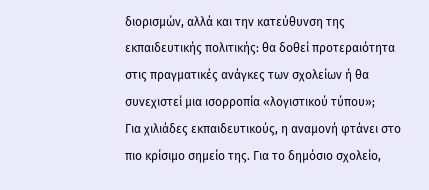διορισμών, αλλά και την κατεύθυνση της εκπαιδευτικής πολιτικής: θα δοθεί προτεραιότητα στις πραγματικές ανάγκες των σχολείων ή θα συνεχιστεί μια ισορροπία «λογιστικού τύπου»;
Για χιλιάδες εκπαιδευτικούς, η αναμονή φτάνει στο πιο κρίσιμο σημείο της. Για το δημόσιο σχολείο,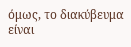όμως, το διακύβευμα είναι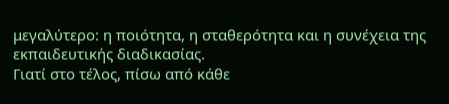μεγαλύτερο: η ποιότητα, η σταθερότητα και η συνέχεια της εκπαιδευτικής διαδικασίας.
Γιατί στο τέλος, πίσω από κάθε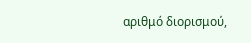αριθμό διορισμού,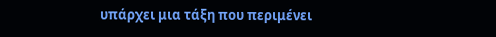υπάρχει μια τάξη που περιμένει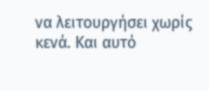να λειτουργήσει χωρίς κενά. Και αυτό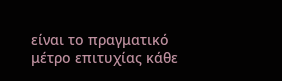είναι το πραγματικό μέτρο επιτυχίας κάθε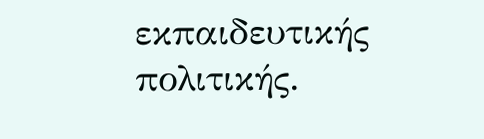εκπαιδευτικής πολιτικής.